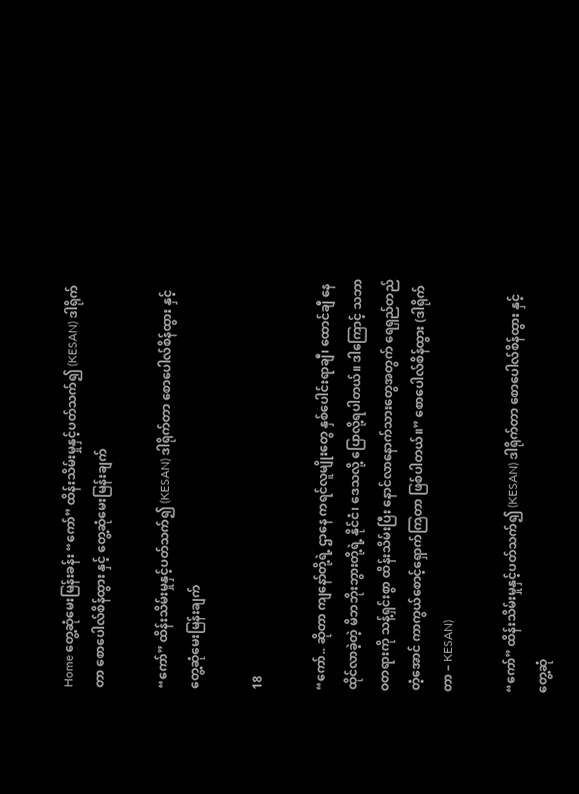Home တွေ့ဆုံမေးမြန်းခန်း “ကော်” ထိန်းသိမ်းမှုနှင့်ပတ်သက်၍ (KESAN) ဒါရိုက်တာ စောပေါလ်စိန်ထွား နှင့် တွေ့ဆုံမေးမြန်းချက်

“ကော်” ထိန်းသိမ်းမှုနှင့်ပတ်သက်၍ (KESAN) ဒါရိုက်တာ စောပေါလ်စိန်ထွား နှင့် တွေ့ဆုံမေးမြန်းချက်

18

“ကော်.. ဆိုတာ ကျနော်တို့ရဲ့ ဌာနေ ကရင်လူမျိုးတွေ နှစ်ပေါင်းရာချီ၊ ထောင်ချီ နေထိုင်လာခဲ့တဲ့ မိဘဘိုးဘွားတို့ရဲ့ နိုင်ငံ၊ ဒေသလို့ ပြောလို့ရပါတယ်။ ဒါကြောင့် သဘာဝတရားကို သန့်ရှင်းစွာ ထိန်းသိမ်းပြီး နောင်လာနောက်သားတွေအတွက် ရေရှည်တည်တံ့အောင် ကာကွယ်စောင့်ရှောက်ကြတာ ဖြစ်ပါတယ်။” စောပေါလ်စိန်ထွား (ဒါရိုက်တာ – KESAN)

“ကော်” ထိန်းသိမ်းမှုနှင့်ပတ်သက်၍ (KESAN) ဒါရိုက်တာ စောပေါလ်စိန်ထွား နှင့် တွေ့ဆုံ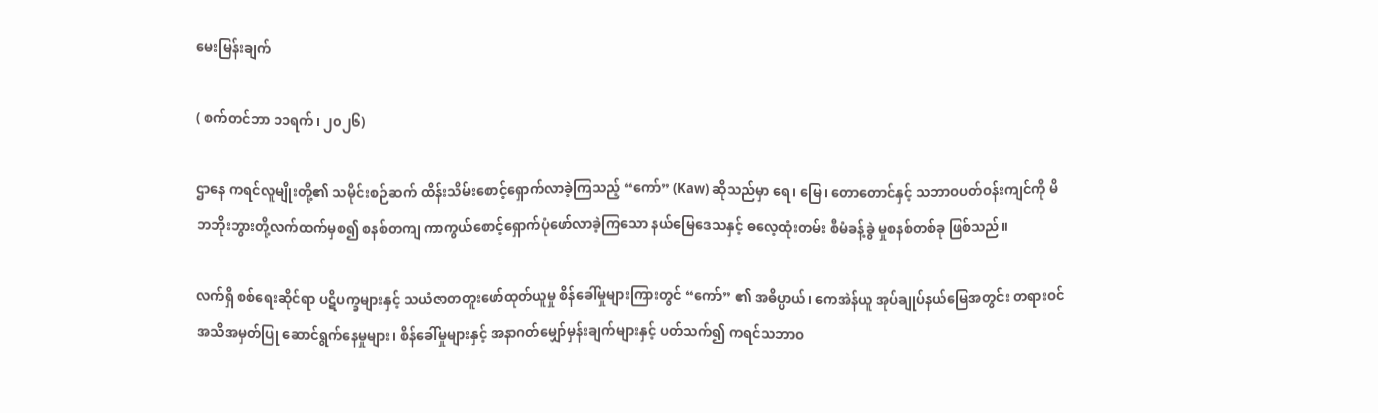မေးမြန်းချက်

( စက်တင်ဘာ ၁၁ရက်၊ ၂၀၂၆)

ဌာနေ ကရင်လူမျိုးတို့၏ သမိုင်းစဉ်ဆက် ထိန်းသိမ်းစောင့်ရှောက်လာခဲ့ကြသည့် “ကော်” (Kaw) ဆိုသည်မှာ ရေ၊ မြေ၊ တောတောင်နှင့် သဘာဝပတ်ဝန်းကျင်ကို မိဘဘိုးဘွားတို့လက်ထက်မှစ၍ စနစ်တကျ ကာကွယ်စောင့်ရှောက်ပုံဖော်လာခဲ့ကြသော နယ်မြေဒေသနှင့် ဓလေ့ထုံးတမ်း စီမံခန့်ခွဲ မှုစနစ်တစ်ခု ဖြစ်သည်။

လက်ရှိ စစ်ရေးဆိုင်ရာ ပဋိပက္ခများနှင့် သယံဇာတတူးဖော်ထုတ်ယူမှု စိန်ခေါ်မှုများကြားတွင် “ကော်” ၏ အဓိပ္ပာယ်၊ ကေအဲန်ယူ အုပ်ချုပ်နယ်မြေအတွင်း တရားဝင် အသိအမှတ်ပြု ဆောင်ရွက်နေမှုများ၊ စိန်ခေါ်မှုများနှင့် အနာဂတ်မျှော်မှန်းချက်များနှင့် ပတ်သက်၍ ကရင်သဘာဝ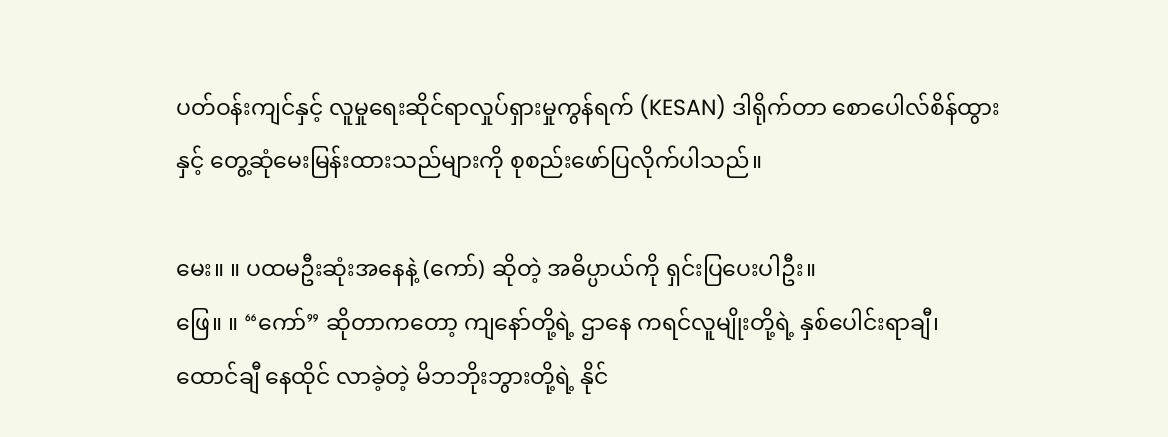ပတ်ဝန်းကျင်နှင့် လူမှု‌ရေးဆိုင်ရာလှုပ်ရှားမှုကွန်ရက် (KESAN) ဒါရိုက်တာ စောပေါလ်စိန်ထွား နှင့် တွေ့ဆုံမေးမြန်းထားသည်များကို စုစည်းဖော်ပြလိုက်ပါသည်။

မေး။ ။ ပထမဦးဆုံးအနေနဲ့ (ကော်) ဆိုတဲ့ အဓိပ္ပာယ်ကို ရှင်းပြပေးပါဦး။
ဖြေ။ ။ “ကော်” ဆိုတာကတော့ ကျနော်တို့ရဲ့ ဌာနေ ကရင်လူမျိုးတို့ရဲ့ နှစ်ပေါင်းရာချီ၊ ထောင်ချီ နေထိုင် လာခဲ့တဲ့ မိဘဘိုးဘွားတို့ရဲ့ နိုင်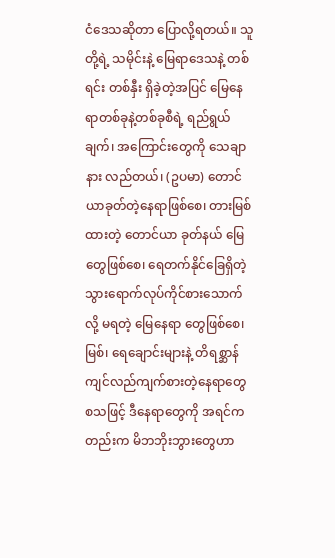ငံဒေသဆိုတာ ပြောလို့ရတယ်။ သူတို့ရဲ့ သမိုင်းနဲ့ မြေရာဒေသနဲ့ တစ်ရင်း တစ်နှီး ရှိခဲ့တဲ့အပြင် မြေနေရာတစ်ခုနဲ့တစ်ခုစီရဲ့ ရည်ရွယ်ချက်၊ အကြောင်းတွေကို သေချာနား လည်တယ်၊ (ဥပမာ) တောင်ယာခုတ်တဲ့နေရာဖြစ်စေ၊ တားမြစ်ထားတဲ့ တောင်ယာ ခုတ်နယ် မြေတွေဖြစ်စေ၊ ရေတက်နိုင်ခြေရှိတဲ့ သွားရောက်လုပ်ကိုင်စားသောက်လို့ မရတဲ့ မြေနေရာ တွေဖြစ်စေ၊ မြစ်၊ ရေချောင်းများနဲ့ တိရစ္ဆာန်ကျင်လည်ကျက်စားတဲ့နေရာတွေ စသဖြင့် ဒီနေရာတွေကို အရင်က တည်းက မိဘဘိုးဘွားတွေဟာ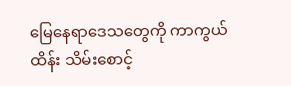မြေနေရာဒေသတွေကို ကာကွယ်ထိန်း သိမ်းစောင့်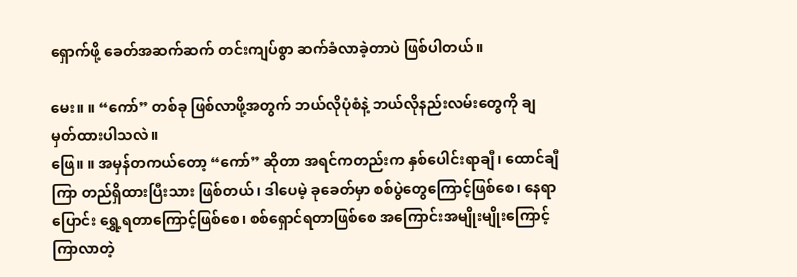ရှောက်ဖို့ ခေတ်အဆက်ဆက် တင်းကျပ်စွာ ဆက်ခံလာခဲ့တာပဲ ဖြစ်ပါတယ်။

မေး။ ။ “ကော်” တစ်ခု ဖြစ်လာဖို့အတွက် ဘယ်လိုပုံစံနဲ့ ဘယ်လိုနည်းလမ်းတွေကို ချမှတ်ထားပါသလဲ။
ဖြေ။ ။ အမှန်တကယ်တော့ “ကော်” ဆိုတာ အရင်ကတည်းက နှစ်ပေါင်းရာချီ၊ ထောင်ချီကြာ တည်ရှိထားပြီးသား ဖြစ်တယ်၊ ဒါပေမဲ့ ခုခေတ်မှာ စစ်ပွဲတွေကြောင့်ဖြစ်စေ၊ နေရာပြောင်း ရွှေ့ရတာကြောင့်ဖြစ်စေ၊ စစ်ရှောင်ရတာဖြစ်စေ အကြောင်းအမျိုးမျိုးကြောင့် ကြာလာတဲ့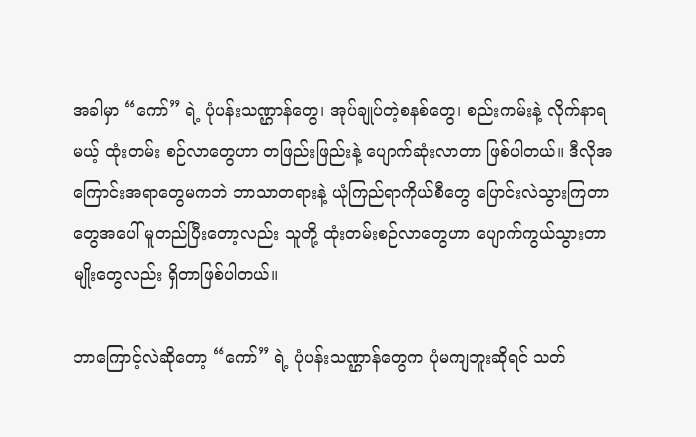အခါမှာ “ကော်” ရဲ့ ပုံပန်းသဏ္ဌာန်တွေ၊ အုပ်ချုပ်တဲ့စနစ်တွေ၊ စည်းကမ်းနဲ့ လိုက်နာရမယ့် ထုံးတမ်း စဉ်လာတွေဟာ တဖြည်းဖြည်းနဲ့ ပျောက်ဆုံးလာတာ ဖြစ်ပါတယ်။ ဒီလိုအကြောင်းအရာတွေမကဘဲ ဘာသာတရားနဲ့ ယုံကြည်ရာကိုယ်စီတွေ ပြောင်းလဲသွားကြတာတွေအပေါ် မူတည်ပြီးတော့လည်း သူတို့ ထုံးတမ်းစဉ်လာတွေဟာ ပျောက်ကွယ်သွားတာမျိုးတွေလည်း ရှိတာဖြစ်ပါတယ်။

ဘာကြောင့်လဲဆိုတော့ “ကော်” ရဲ့ ပုံပန်းသဏ္ဌာန်တွေက ပုံမကျဘူးဆိုရင် သတ်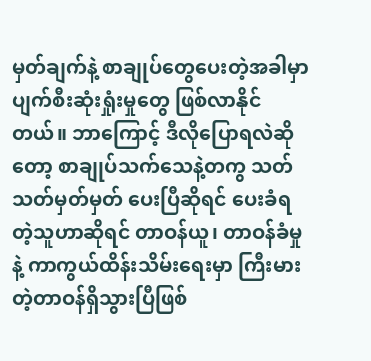မှတ်ချက်နဲ့ စာချုပ်တွေပေးတဲ့အခါမှာ ပျက်စီးဆုံးရှုံးမှုတွေ ဖြစ်လာနိုင်တယ်။ ဘာကြောင့် ဒီလိုပြောရလဲဆိုတော့ စာချုပ်သက်သေနဲ့တကွ သတ်သတ်မှတ်မှတ် ပေးပြီဆိုရင် ပေးခံရတဲ့သူဟာဆိုရင် တာဝန်ယူ၊ တာဝန်ခံမှုနဲ့ ကာကွယ်ထိန်းသိမ်းရေးမှာ ကြီးမားတဲ့တာဝန်ရှိသွားပြီဖြစ်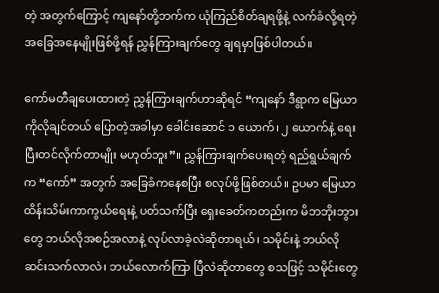တဲ့ အတွက်ကြောင့် ကျနော်တို့ဘက်က ယုံကြည်စိတ်ချရဖို့နဲ့ လက်ခံလို့ရတဲ့ အခြေအနေမျိုးဖြစ်ဖို့ရန် ညွှန်ကြားချက်တွေ ချရမှာဖြစ်ပါတယ်။

ကော်မတီချပေးထားတဲ့ ညွှန်ကြားချက်ဟာဆိုရင် “ကျနော် ဒီရွာက မြေယာကိုလိုချင်တယ် ပြောတဲ့အခါမှာ ခေါင်းဆောင် ၁ ယောက်၊ ၂ ယောက်နဲ့ ရေးပြီးတင်လိုက်တာမျိုး မဟုတ်ဘူး”။ ညွှန်ကြားချက်ပေးရတဲ့ ရည်ရွယ်ချက်က “ကော်” အတွက် အခြေခံကနေစပြီး စလုပ်ဖို့ဖြစ်တယ်။ ဥပမာ မြေယာထိန်းသိမ်းကာကွယ်ရေးနဲ့ ပတ်သက်ပြီး ရှေးခေတ်ကတည်းက မိဘဘိုးဘွားတွေ ဘယ်လိုအစဉ်အလာနဲ့ လုပ်လာခဲ့လဲဆိုတာရယ်၊ သမိုင်းနဲ့ ဘယ်လိုဆင်းသက်လာလဲ၊ ဘယ်လောက်ကြာ ပြီလဲဆိုတာတွေ စသဖြင့် သမိုင်းတွေ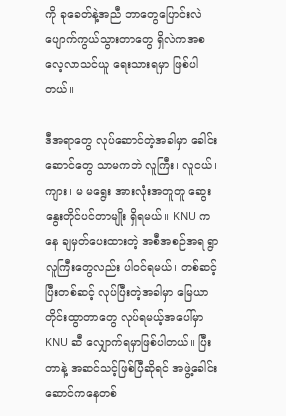ကို ခုခေတ်နဲ့အညီ ဘာတွေပြောင်းလဲ ပျောက်ကွယ်သွားတာတွေ ရှိလဲကအစ လေ့လာသင်ယူ ရေးသားရမှာ ဖြစ်ပါတယ်။

ဒီအရာတွေ လုပ်ဆောင်တဲ့အခါမှာ ခေါင်းဆောင်တွေ သာမကဘဲ လူကြီး၊ လူငယ်၊ ကျား၊ မ မရွေး အားလုံးအတူတူ ဆွေးနွေးတိုင်ပင်တာမျိုး ရှိရမယ်။ KNU ကနေ ချမှတ်ပေးထားတဲ့ အစီအစဉ်အရ ရွာလူကြီးတွေလည်း ပါဝင်ရမယ်၊ တစ်ဆင့်ပြီးတစ်ဆင့် လုပ်ပြီးတဲ့အခါမှာ မြေယာတိုင်းထွာတာတွေ လုပ်ရမယ့်အပေါ်မှာ KNU ဆီ လျှောက်ရမှာဖြစ်ပါတယ်။ ပြီးတာနဲ့ အဆင်သင့်ဖြစ်ပြီဆိုရင် အဖွဲ့ခေါင်းဆောင်ကနေတစ်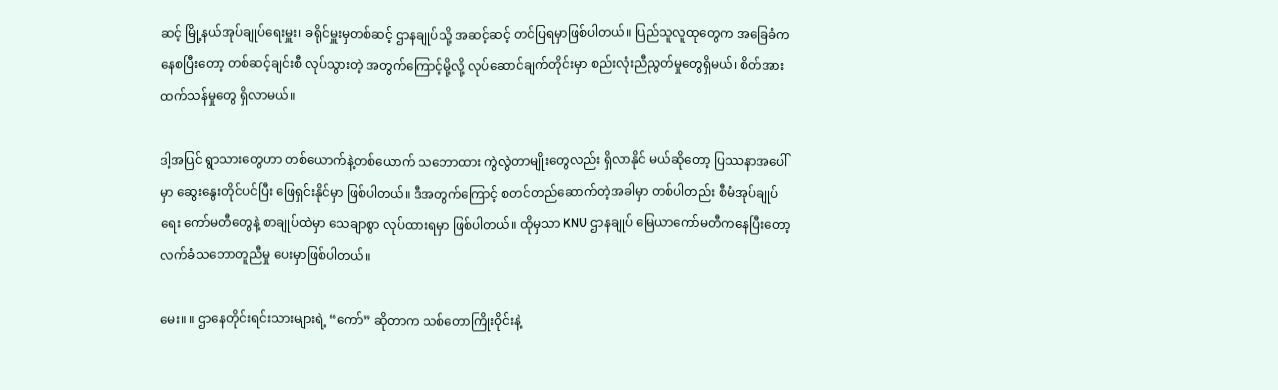ဆင့် မြို့နယ်အုပ်ချုပ်ရေးမှူး၊ ခရိုင်မှူးမှတစ်ဆင့် ဌာနချုပ်သို့ အဆင့်ဆင့် တင်ပြရမှာဖြစ်ပါတယ်။ ပြည်သူလူထုတွေက အခြေခံကနေစပြီးတော့ တစ်ဆင့်ချင်းစီ လုပ်သွားတဲ့ အတွက်ကြောင့်မို့လို့ လုပ်ဆောင်ချက်တိုင်းမှာ စည်းလုံးညီညွတ်မှုတွေရှိမယ်၊ စိတ်အားထက်သန်မှုတွေ ရှိလာမယ်။

ဒါ့အပြင် ရွာသားတွေဟာ တစ်ယောက်နဲ့တစ်ယောက် သဘောထား ကွဲလွဲတာမျိုးတွေလည်း ရှိလာနိုင် မယ်ဆိုတော့ ပြဿနာအပေါ်မှာ ဆွေးနွေးတိုင်ပင်ပြီး ဖြေရှင်းနိုင်မှာ ဖြစ်ပါတယ်။ ဒီအတွက်ကြောင့် စတင်တည်ဆောက်တဲ့အခါမှာ တစ်ပါတည်း စီမံအုပ်ချုပ်ရေး ကော်မတီတွေနဲ့ စာချုပ်ထဲမှာ သေချာစွာ လုပ်ထားရမှာ ဖြစ်ပါတယ်။ ထိုမှသာ KNU ဌာနချုပ် မြေယာကော်မတီကနေပြီးတော့ လက်ခံသဘောတူညီမှု ပေးမှာဖြစ်ပါတယ်။

မေး။ ။ ဌာနေတိုင်းရင်းသားများရဲ့ “ကော်” ဆိုတာက သစ်တောကြိုးဝိုင်းနဲ့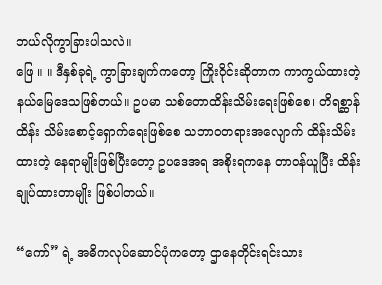ဘယ်လိုကွာခြားပါသလဲ။
ဖြေ ။ ။ ဒီနှစ်ခုရဲ့ ကွာခြားချက်ကတော့ ကြိုးဝိုင်းဆိုတာက ကာကွယ်ထားတဲ့ နယ်မြေဒေသဖြစ်တယ်။ ဥပမာ သစ်တောထိန်းသိမ်းရေးဖြစ်စေ၊ တိရစ္ဆာန်ထိန်း သိမ်းစောင့်ရှောက်ရေးဖြစ်စေ သဘာဝတရားအလျောက် ထိန်းသိမ်းထားတဲ့ နေရာမျိုးဖြစ်ပြီးတော့ ဥပဒေအရ အစိုးရကနေ တာဝန်ယူပြီး ထိန်းချုပ်ထားတာမျိုး ဖြစ်ပါတယ်။

“ကော်” ရဲ့ အဓိကလုပ်ဆောင်ပုံကတော့ ဌာနေတိုင်းရင်းသား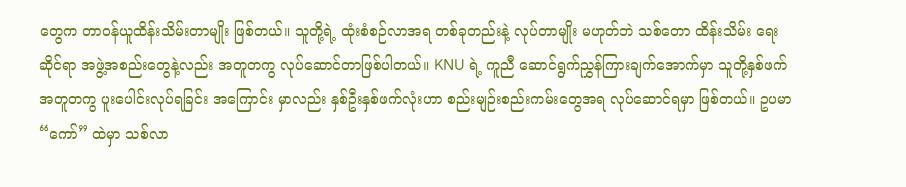တွေက တာဝန်ယူထိန်းသိမ်းတာမျိုး ဖြစ်တယ်။ သူတို့ရဲ့ ထုံးစံစဉ်လာအရ တစ်ခုတည်းနဲ့ လုပ်တာမျိုး မဟုတ်ဘဲ သစ်တော ထိန်းသိမ်း ရေးဆိုင်ရာ အဖွဲ့အစည်းတွေနဲ့လည်း အတူတကွ လုပ်ဆောင်တာဖြစ်ပါတယ်။ KNU ရဲ့ ကူညီ ဆောင်ရွက်ညွှန်ကြားချက်အောက်မှာ သူတို့နှစ်ဖက် အတူတကွ ပူးပေါင်းလုပ်ရခြင်း အကြောင်း မှာလည်း နှစ်ဦးနှစ်ဖက်လုံးဟာ စည်းမျဉ်းစည်းကမ်းတွေအရ လုပ်ဆောင်ရမှာ ဖြစ်တယ်။ ဥပမာ “ကော်” ထဲမှာ သစ်လာ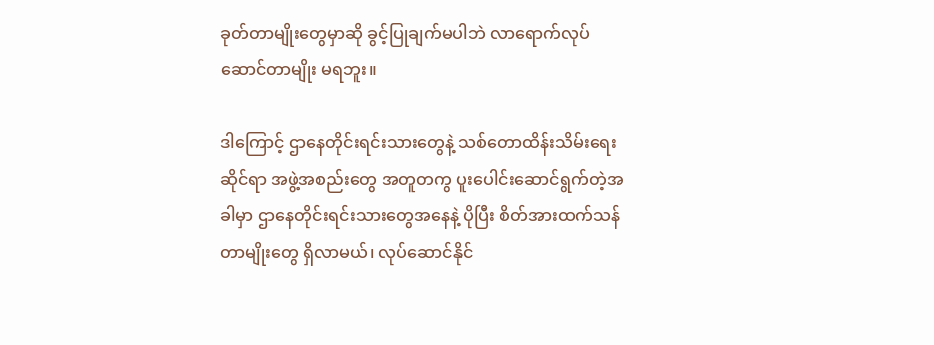ခုတ်တာမျိုးတွေမှာဆို ခွင့်ပြုချက်မပါဘဲ လာရောက်လုပ်ဆောင်တာမျိုး မရဘူး။

ဒါကြောင့် ဌာနေတိုင်းရင်းသားတွေနဲ့ သစ်တောထိန်းသိမ်းရေးဆိုင်ရာ အဖွဲ့အစည်းတွေ အတူတကွ ပူးပေါင်းဆောင်ရွက်တဲ့အခါမှာ ဌာနေတိုင်းရင်းသားတွေအနေနဲ့ ပိုပြီး စိတ်အားထက်သန်တာမျိုးတွေ ရှိလာမယ်၊ လုပ်ဆောင်နိုင်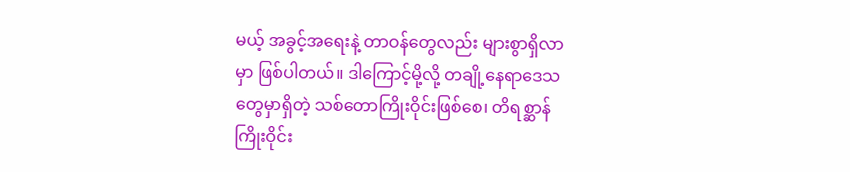မယ့် အခွင့်အရေးနဲ့ တာဝန်တွေလည်း များစွာရှိလာမှာ ဖြစ်ပါတယ်။ ဒါကြောင့်မို့လို့ တချို့နေရာဒေသတွေမှာရှိတဲ့ သစ်တောကြိုးဝိုင်းဖြစ်စေ၊ တိရစ္ဆာန်ကြိုးဝိုင်း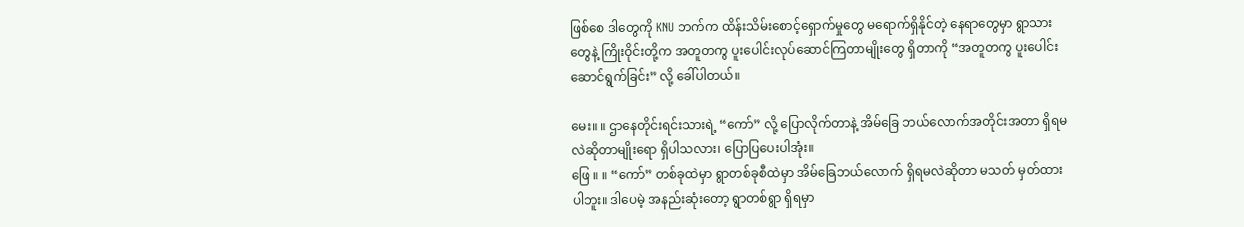ဖြစ်စေ ဒါတွေကို KNU ဘက်က ထိန်းသိမ်းစောင့်ရှောက်မှုတွေ မရောက်ရှိနိုင်တဲ့ နေရာတွေမှာ ရွာသားတွေနဲ့ ကြိုးဝိုင်းတို့က အတူတကွ ပူးပေါင်းလုပ်ဆောင်ကြတာမျိုးတွေ ရှိတာကို “အတူတကွ ပူးပေါင်းဆောင်ရွက်ခြင်း” လို့ ခေါ်ပါတယ်။

မေး။ ။ ဌာနေတိုင်းရင်းသားရဲ့ “ကော်” လို့ ပြောလိုက်တာနဲ့ အိမ်ခြေ ဘယ်လောက်အတိုင်းအတာ ရှိရမလဲဆိုတာမျိုးရော ရှိပါသလား၊ ပြောပြပေးပါအုံး။
ဖြေ ။ ။ “ကော်” တစ်ခုထဲမှာ ရွာတစ်ခုစီထဲမှာ အိမ်ခြေဘယ်လောက် ရှိရမလဲဆိုတာ မသတ် မှတ်ထားပါဘူး။ ဒါပေမဲ့ အနည်းဆုံးတော့ ရွာတစ်ရွာ ရှိရမှာ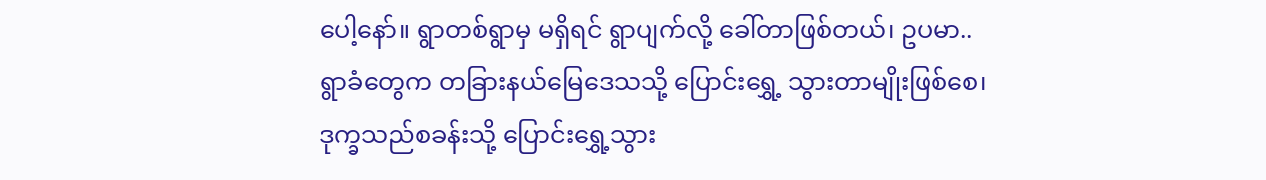ပေါ့နော်။ ရွာတစ်ရွာမှ မရှိရင် ရွာပျက်လို့ ခေါ်တာဖြစ်တယ်၊ ဥပမာ.. ရွာခံတွေက တခြားနယ်မြေဒေသသို့ ပြောင်းရွှေ့ သွားတာမျိုးဖြစ်စေ၊ ဒုက္ခသည်စခန်းသို့ ပြောင်းရွှေ့သွား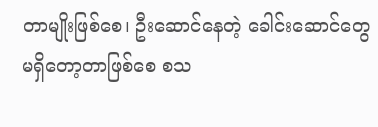တာမျိုးဖြစ်စေ၊ ဦးဆောင်နေတဲ့ ခေါင်းဆောင်တွေ မရှိတော့တာဖြစ်စေ စသ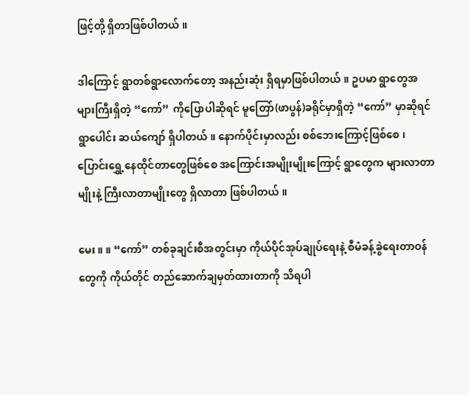ဖြင့်တို့ ရှိတာဖြစ်ပါတယ်။

ဒါကြောင့် ရွာတစ်ရွာလောက်တော့ အနည်းဆုံး ရှိရမှာဖြစ်ပါတယ်။ ဥပမာ ရွာတွေအများကြီးရှိတဲ့ “ကော်” ကိုပြောပါဆိုရင် မူတြော်(ဖာပွန်)ခရိုင်မှာရှိတဲ့ “ကော်” မှာဆိုရင် ရွာပေါင်း ဆယ်ကျော် ရှိပါတယ်။ နောက်ပိုင်းမှာလည်း စစ်ဘေးကြောင့်ဖြစ်စေ၊ ပြောင်းရွှေ့နေထိုင်တာတွေဖြစ်စေ အကြောင်းအမျိုးမျိုးကြောင့် ရွာတွေက များလာတာမျိုးနဲ့ ကြီးလာတာမျိုးတွေ ရှိလာတာ ဖြစ်ပါတယ်။

မေး။ ။ “ကော်” တစ်ခုချင်းစီအတွင်းမှာ ကိုယ်ပိုင်အုပ်ချုပ်ရေးနဲ့ စီမံခန့်ခွဲရေးတာဝန်တွေကို ကိုယ်တိုင် တည်ဆောက်ချမှတ်ထားတာကို သိရပါ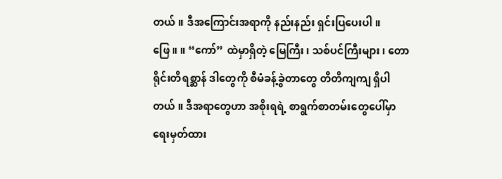တယ်။ ဒီအကြောင်းအရာကို နည်းနည်း ရှင်းပြပေးပါ။
ဖြေ ။ ။ “ကော်” ထဲမှာရှိတဲ့ မြေကြီး၊ သစ်ပင်ကြီးများ၊ တောရိုင်းတိရစ္ဆာန် ဒါတွေကို စီမံခန့်ခွဲတာတွေ တိတိကျကျ ရှိပါတယ်။ ဒီအရာတွေဟာ အစိုးရရဲ့ စာရွက်စာတမ်းတွေပေါ်မှာ ရေးမှတ်ထား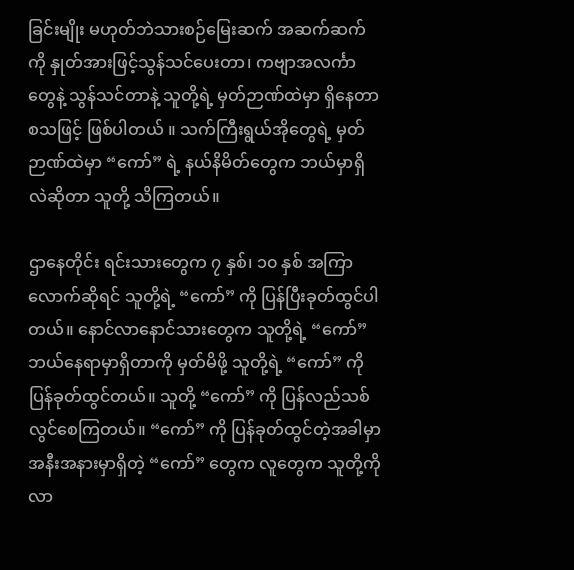ခြင်းမျိုး မဟုတ်ဘဲသားစဉ်မြေးဆက် အဆက်ဆက်ကို နှုတ်အားဖြင့်သွန်သင်ပေးတာ၊ ကဗျာအလင်္ကာတွေနဲ့ သွန်သင်တာနဲ့ သူတို့ရဲ့ မှတ်ဉာဏ်ထဲမှာ ရှိနေတာ စသဖြင့် ဖြစ်ပါတယ် ။ သက်ကြီးရွယ်အိုတွေရဲ့ မှတ်ဉာဏ်ထဲမှာ “ကော်” ရဲ့ နယ်နိမိတ်တွေက ဘယ်မှာရှိလဲဆိုတာ သူတို့ သိကြတယ်။

ဌာနေတိုင်း ရင်းသားတွေက ၇ နှစ်၊ ၁၀ နှစ် အကြာလောက်ဆိုရင် သူတို့ရဲ့ “ကော်” ကို ပြန်ပြီးခုတ်ထွင်ပါတယ်။ နောင်လာနောင်သားတွေက သူတို့ရဲ့ “ကော်” ဘယ်နေရာမှာရှိတာကို မှတ်မိဖို့ သူတို့ရဲ့ “ကော်” ကို ပြန်ခုတ်ထွင်တယ်။ သူတို့ “ကော်” ကို ပြန်လည်သစ်လွင်စေကြတယ်။ “ကော်” ကို ပြန်ခုတ်ထွင်တဲ့အခါမှာ အနီးအနားမှာရှိတဲ့ “ကော်” တွေက လူတွေက သူတို့ကို လာ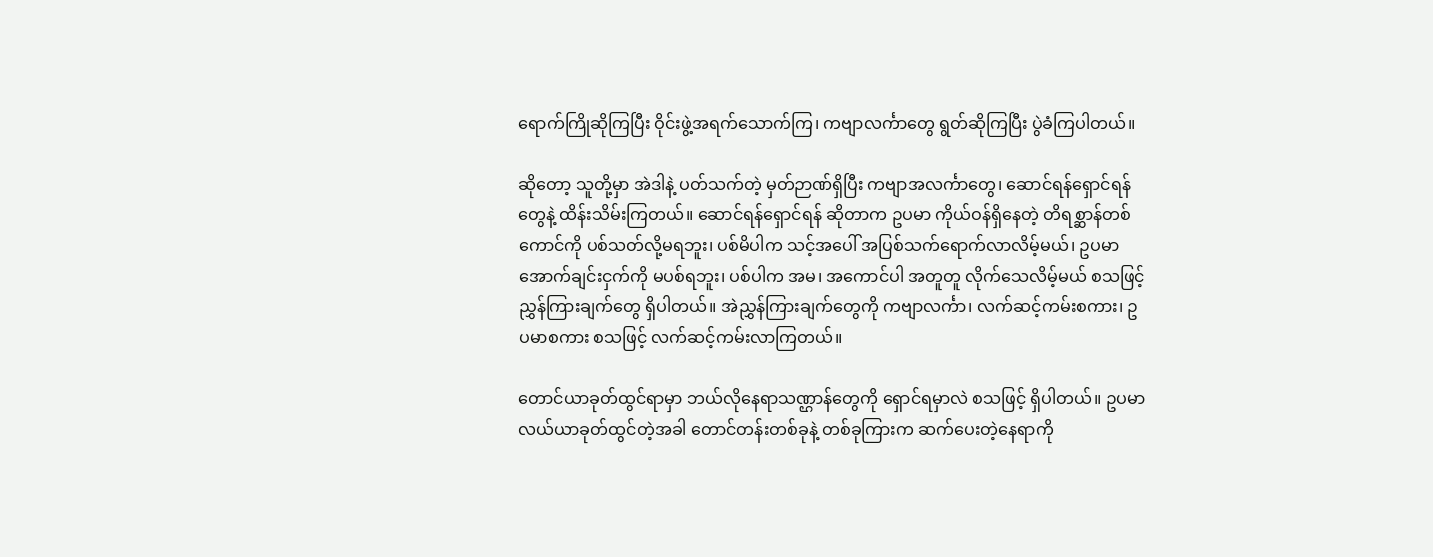ရောက်ကြိုဆိုကြပြီး ဝိုင်းဖွဲ့အရက်သောက်ကြ၊ ကဗျာလင်္ကာတွေ ရွတ်ဆိုကြပြီး ပွဲခံကြပါတယ်။

ဆိုတော့ သူတို့မှာ အဲဒါနဲ့ ပတ်သက်တဲ့ မှတ်ဉာဏ်ရှိပြီး ကဗျာအလင်္ကာတွေ၊ ဆောင်ရန်ရှောင်ရန်တွေနဲ့ ထိန်းသိမ်းကြတယ်။ ဆောင်ရန်ရှောင်ရန် ဆိုတာက ဥပမာ ကိုယ်ဝန်ရှိနေတဲ့ တိရစ္ဆာန်တစ်ကောင်ကို ပစ်သတ်လို့မရဘူး၊ ပစ်မိပါက သင့်အပေါ် အပြစ်သက်ရောက်လာလိမ့်မယ်၊ ဥပမာ အောက်ချင်းငှက်ကို မပစ်ရဘူး၊ ပစ်ပါက အမ၊ အကောင်ပါ အတူတူ လိုက်သေလိမ့်မယ် စသဖြင့် ညွှန်ကြားချက်တွေ ရှိပါတယ်။ အဲညွှန်ကြားချက်တွေကို ကဗျာလင်္ကာ၊ လက်ဆင့်ကမ်းစကား၊ ဥပမာစကား စသဖြင့် လက်ဆင့်ကမ်းလာကြတယ်။

တောင်ယာခုတ်ထွင်ရာမှာ ဘယ်လိုနေရာသဏ္ဌာန်တွေကို ရှောင်ရမှာလဲ စသဖြင့် ရှိပါတယ်။ ဥပမာ လယ်ယာခုတ်ထွင်တဲ့အခါ တောင်တန်းတစ်ခုနဲ့ တစ်ခုကြားက ဆက်ပေးတဲ့နေရာကို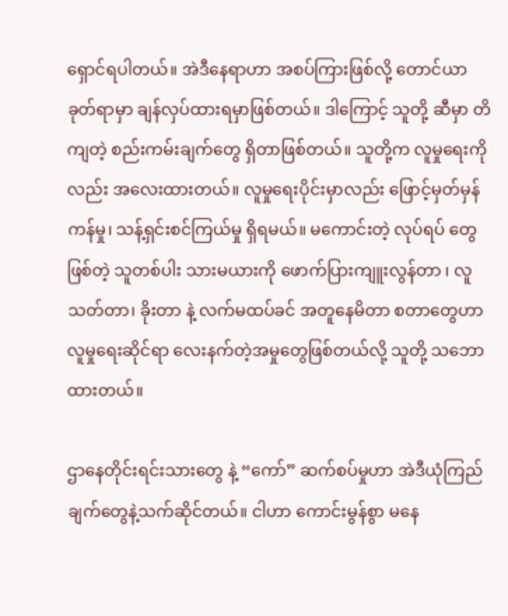ရှောင်ရပါတယ်။ အဲဒီနေရာဟာ အစပ်ကြားဖြစ်လို့ တောင်ယာခုတ်ရာမှာ ချန်လှပ်ထားရမှာဖြစ်တယ်။ ဒါကြောင့် သူတို့ ဆီမှာ တိကျတဲ့ စည်းကမ်းချက်တွေ ရှိတာဖြစ်တယ်။ သူတို့က လူမှုရေးကိုလည်း အလေးထားတယ်။ လူမှုရေးပိုင်းမှာလည်း ဖြောင့်မှတ်မှန်ကန်မှု၊ သန့်ရှင်းစင်ကြယ်မှု ရှိရမယ်။ မကောင်းတဲ့ လုပ်ရပ် တွေဖြစ်တဲ့ သူတစ်ပါး သားမယားကို ဖောက်ပြားကျူးလွန်တာ ၊ လူသတ်တာ၊ ခိုးတာ နဲ့ လက်မထပ်ခင် အတူနေမိတာ စတာတွေဟာ လူမှုရေးဆိုင်ရာ လေးနက်တဲ့အမှုတွေဖြစ်တယ်လို့ သူတို့ သဘောထားတယ်။

ဌာနေတိုင်းရင်းသားတွေ နဲ့ “ကော်” ဆက်စပ်မှုဟာ အဲဒီယုံကြည်ချက်တွေနဲ့သက်ဆိုင်တယ်။ ငါဟာ ကောင်းမွန်စွာ မနေ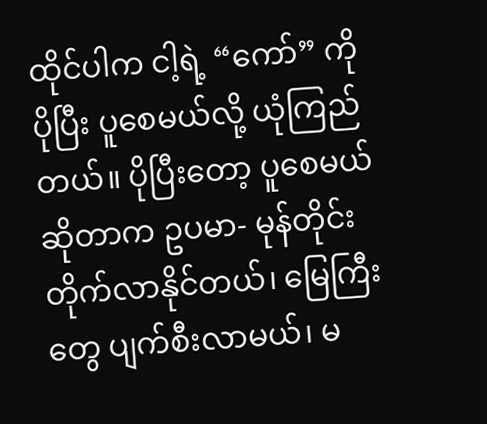ထိုင်ပါက ငါ့ရဲ့ “ကော်” ကို ပိုပြီး ပူစေမယ်လို့ ယုံကြည်တယ်။ ပိုပြီးတော့ ပူစေမယ်ဆိုတာက ဥပမာ- မုန်တိုင်းတိုက်လာနိုင်တယ်၊ မြေကြီးတွေ ပျက်စီးလာမယ်၊ မ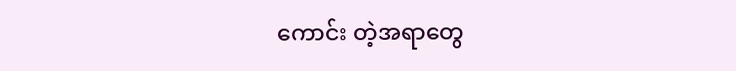ကောင်း တဲ့အရာတွေ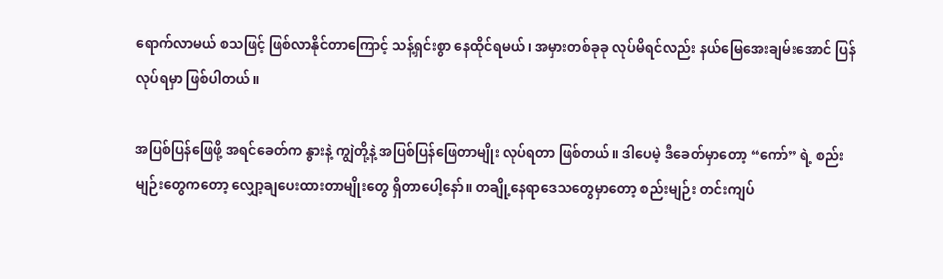ရောက်လာမယ် စသဖြင့် ဖြစ်လာနိုင်တာကြောင့် သန့်ရှင်းစွာ နေထိုင်ရမယ်၊ အမှားတစ်ခုခု လုပ်မိရင်လည်း နယ်မြေအေးချမ်းအောင် ပြန်လုပ်ရမှာ ဖြစ်ပါတယ်။

အပြစ်ပြန်ဖြေဖို့ အရင်ခေတ်က နွားနဲ့ ကျွဲတို့နဲ့ အပြစ်ပြန်ဖြေတာမျိုး လုပ်ရတာ ဖြစ်တယ်။ ဒါပေမဲ့ ဒီခေတ်မှာတော့ “ကော်” ရဲ့ စည်းမျဉ်းတွေကတော့ လျှော့ချပေးထားတာမျိုးတွေ ရှိတာပေါ့နော်။ တချို့နေရာဒေသတွေမှာတော့ စည်းမျဉ်း တင်းကျပ်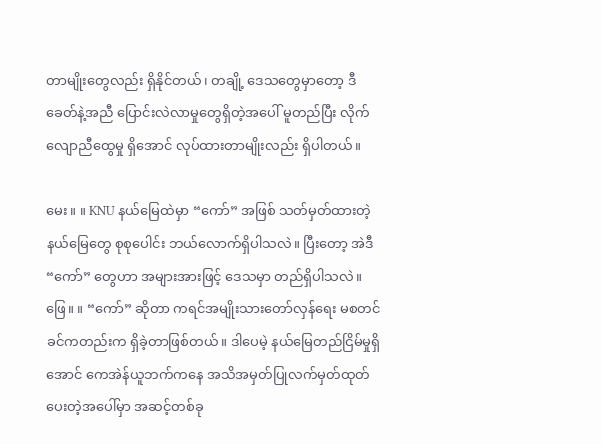တာမျိုးတွေလည်း ရှိနိုင်တယ်၊ တချို့ ဒေသတွေမှာတော့ ဒီခေတ်နဲ့အညီ ပြောင်းလဲလာမှုတွေရှိတဲ့အပေါ် မူတည်ပြီး လိုက်လျောညီထွေမှု ရှိအောင် လုပ်ထားတာမျိုးလည်း ရှိပါတယ်။

မေး။ ။ KNU နယ်မြေထဲမှာ “ကော်” အဖြစ် သတ်မှတ်ထားတဲ့ နယ်မြေတွေ စုစုပေါင်း ဘယ်လောက်ရှိပါသလဲ။ ပြီးတော့ အဲဒီ “ကော်” တွေဟာ အများအားဖြင့် ဒေသမှာ တည်ရှိပါသလဲ။
ဖြေ။ ။ “ကော်” ဆိုတာ ကရင်အမျိုးသားတော်လှန်ရေး မစတင်ခင်ကတည်းက ရှိခဲ့တာဖြစ်တယ်။ ဒါပေမဲ့ နယ်မြေတည်ငြိမ်မှုရှိအောင် ကေအဲန်ယူဘက်ကနေ အသိအမှတ်ပြုလက်မှတ်ထုတ်ပေးတဲ့အပေါ်မှာ အဆင့်တစ်ခု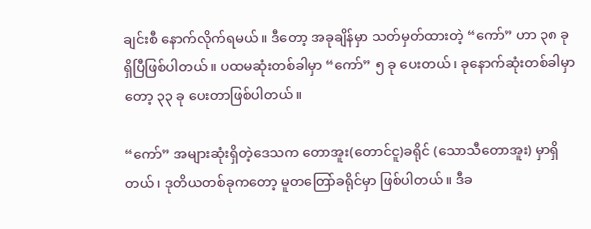ချင်းစီ နောက်လိုက်ရမယ်။ ဒီတော့ အခုချိန်မှာ သတ်မှတ်ထားတဲ့ “ကော်” ဟာ ၃၈ ခု ရှိပြီဖြစ်ပါတယ်။ ပထမဆုံးတစ်ခါမှာ “ကော်” ၅ ခု ပေးတယ်၊ ခုနောက်ဆုံးတစ်ခါမှာတော့ ၃၃ ခု ပေးတာဖြစ်ပါတယ်။

“ကော်” အများဆုံးရှိတဲ့ဒေသက တောအူး(တောင်ငူ)ခရိုင် (သောသီတောအူး) မှာရှိတယ်၊ ဒုတိယတစ်ခုကတော့ မူတတြော်ခရိုင်မှာ ဖြစ်ပါတယ်။ ဒီခ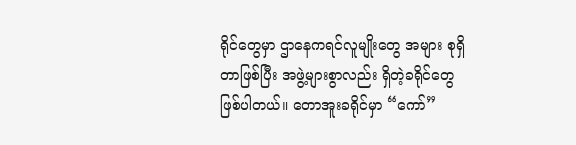ရိုင်တွေမှာ ဌာနေကရင်လူမျိုးတွေ အများ စုရှိတာဖြစ်ပြီး အဖွဲ့များစွာလည်း ရှိတဲ့ခရိုင်တွေ ဖြစ်ပါတယ်။ တောအူးခရိုင်မှာ “ကော်”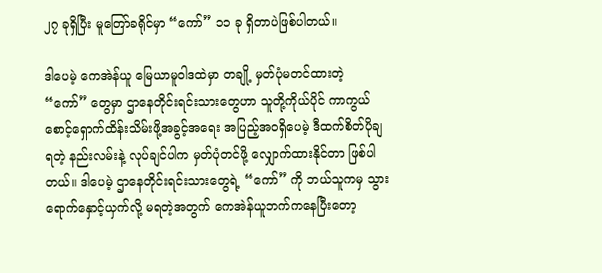၂၇ ခုရှိပြီး မူတြော်ခရိုင်မှာ “ကော်” ၁၁ ခု ရှိတာပဲဖြစ်ပါတယ်။

ဒါပေမဲ့ ကေအဲန်ယူ မြေယာမူဝါဒထဲမှာ တချို့ မှတ်ပုံမတင်ထားတဲ့ “ကော်” တွေမှာ ဌာနေတိုင်းရင်းသားတွေဟာ သူတို့ကိုယ်ပိုင် ကာကွယ်စောင့်ရှောက်ထိန်းသိမ်းဖို့အခွင့်အရေး အပြည့်အဝရှိပေမဲ့ ဒီထက်စိတ်ပိုချရတဲ့ နည်းလမ်းနဲ့ လုပ်ချင်ပါက မှတ်ပုံတင်ဖို့ လျှောက်ထားနိုင်တာ ဖြစ်ပါတယ်။ ဒါပေမဲ့ ဌာနေတိုင်းရင်းသားတွေရဲ့ “ကော်” ကို ဘယ်သူကမှ သွားရောက်နှောင့်ယှက်လို့ မရတဲ့အတွက် ကေအဲန်ယူဘက်ကနေပြီးတော့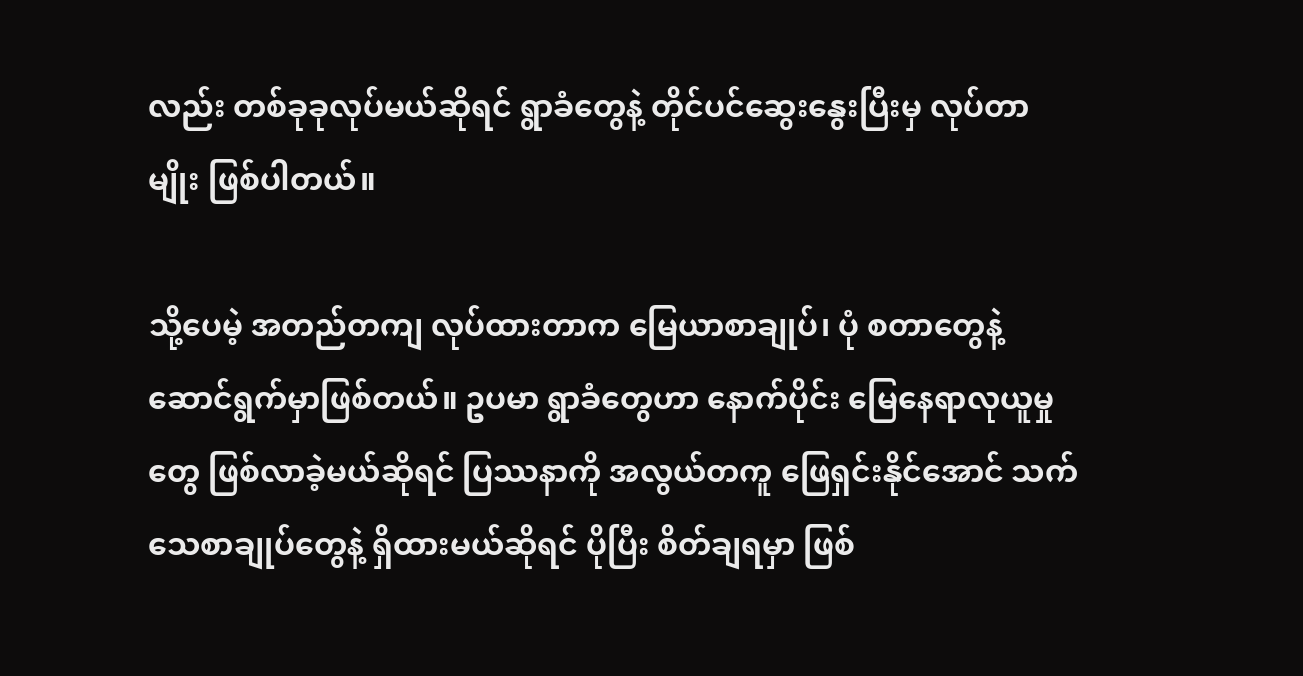လည်း တစ်ခုခုလုပ်မယ်ဆိုရင် ရွာခံတွေနဲ့ တိုင်ပင်ဆွေးနွေးပြီးမှ လုပ်တာမျိုး ဖြစ်ပါတယ်။

သို့ပေမဲ့ အတည်တကျ လုပ်ထားတာက မြေယာစာချုပ်၊ ပုံ စတာတွေနဲ့ ဆောင်ရွက်မှာဖြစ်တယ်။ ဥပမာ ရွာခံတွေဟာ နောက်ပိုင်း မြေနေရာလုယူမှုတွေ ဖြစ်လာခဲ့မယ်ဆိုရင် ပြဿနာကို အလွယ်တကူ ဖြေရှင်းနိုင်အောင် သက်သေစာချုပ်တွေနဲ့ ရှိထားမယ်ဆိုရင် ပိုပြီး စိတ်ချရမှာ ဖြစ်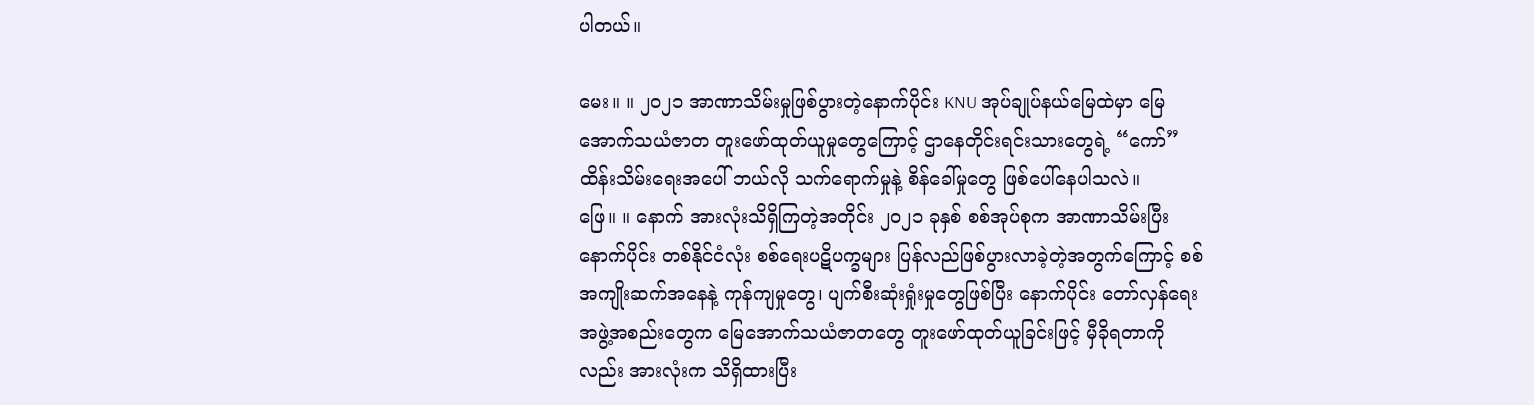ပါတယ်။

မေး။ ။ ၂၀၂၁ အာဏာသိမ်းမှုဖြစ်ပွားတဲ့နောက်ပိုင်း KNU အုပ်ချုပ်နယ်မြေထဲမှာ မြေအောက်သယံဇာတ တူးဖော်ထုတ်ယူမှုတွေကြောင့် ဌာနေတိုင်းရင်းသားတွေရဲ့ “ကော်” ထိန်းသိမ်းရေးအပေါ် ဘယ်လို သက်ရောက်မှုနဲ့ စိန်ခေါ်မှုတွေ ဖြစ်ပေါ်နေပါသလဲ။
ဖြေ။ ။ နောက် အားလုံးသိရှိကြတဲ့အတိုင်း ၂၀၂၁ ခုနှစ် စစ်အုပ်စုက အာဏာသိမ်းပြီးနောက်ပိုင်း တစ်နိုင်ငံလုံး စစ်ရေးပဋိပက္ခများ ပြန်လည်ဖြစ်ပွားလာခဲ့တဲ့အတွက်ကြောင့် စစ်အကျိုးဆက်အနေနဲ့ ကုန်ကျမှုတွေ၊ ပျက်စီးဆုံးရှုံးမှုတွေဖြစ်ပြီး နောက်ပိုင်း တော်လှန်ရေးအဖွဲ့အစည်းတွေက မြေအောက်သယံဇာတတွေ တူးဖော်ထုတ်ယူခြင်းဖြင့် မှီခိုရတာကိုလည်း အားလုံးက သိရှိထားပြီး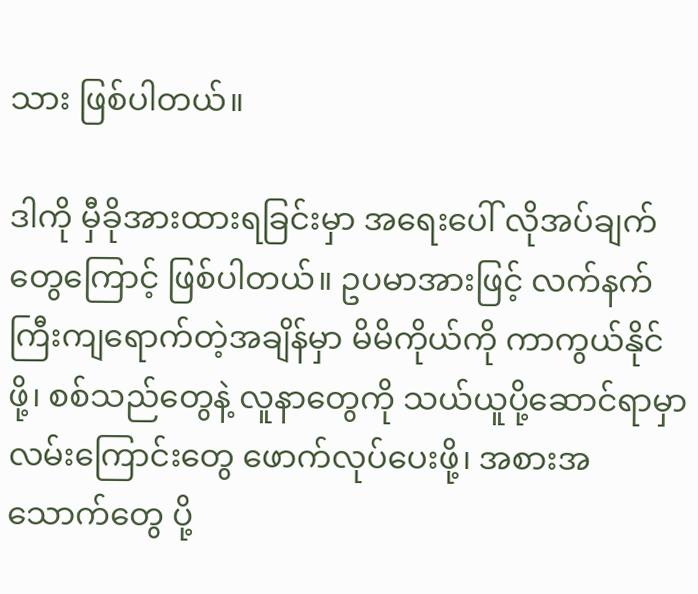သား ဖြစ်ပါတယ်။

ဒါကို မှီခိုအားထားရခြင်းမှာ အရေးပေါ် လိုအပ်ချက်တွေကြောင့် ဖြစ်ပါတယ်။ ဥပမာအားဖြင့် လက်နက်ကြီးကျရောက်တဲ့အချိန်မှာ မိမိကိုယ်ကို ကာကွယ်နိုင်ဖို့၊ စစ်သည်တွေနဲ့ လူနာတွေကို သယ်ယူပို့ဆောင်ရာမှာ လမ်းကြောင်းတွေ ဖောက်လုပ်ပေးဖို့၊ အစားအသောက်တွေ ပို့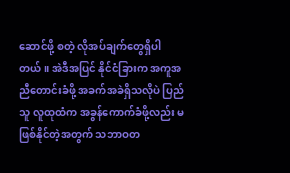ဆောင်ဖို့ စတဲ့ လိုအပ်ချက်တွေရှိပါတယ်။ အဲဒီအပြင် နိုင်ငံခြားက အကူအညီတောင်းခံဖို့ အခက်အခဲရှိသလိုပဲ ပြည်သူ လူထုထံက အခွန်ကောက်ခံဖို့လည်း မဖြစ်နိုင်တဲ့အတွက် သဘာဝတ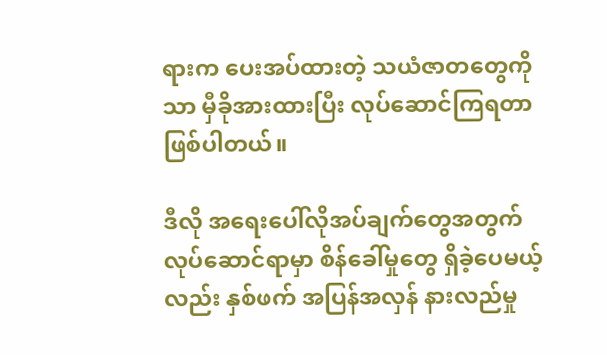ရားက ပေးအပ်ထားတဲ့ သယံဇာတတွေကိုသာ မှီခိုအားထားပြီး လုပ်ဆောင်ကြရတာဖြစ်ပါတယ်။

ဒီလို အရေးပေါ်လိုအပ်ချက်တွေအတွက် လုပ်ဆောင်ရာမှာ စိန်ခေါ်မှုတွေ ရှိခဲ့ပေမယ့်လည်း နှစ်ဖက် အပြန်အလှန် နားလည်မှု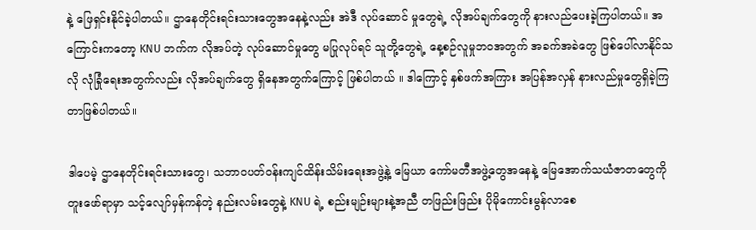နဲ့ ဖြေရှင်းနိုင်ခဲ့ပါတယ်။ ဌာနေတိုင်းရင်းသားတွေအနေနဲ့လည်း အဲဒီ လုပ်ဆောင် မှုတွေရဲ့ လိုအပ်ချက်တွေကို နားလည်ပေးခဲ့ကြပါတယ်။ အကြောင်းကတော့ KNU ဘက်က လိုအပ်တဲ့ လုပ်ဆောင်မှုတွေ မပြုလုပ်ရင် သူတို့တွေရဲ့ နေ့စဉ်လူမှုဘဝအတွက် အခက်အခဲတွေ ဖြစ်ပေါ်လာနိုင်သလို လုံခြုံရေးအတွက်လည်း လိုအပ်ချက်တွေ ရှိနေအတွက်ကြောင့် ဖြစ်ပါတယ် ။ ဒါကြောင့် နှစ်ဖက်အကြား အပြန်အလှန် နားလည်မှုတွေရှိခဲ့ကြတာဖြစ်ပါတယ်။

ဒါပေမဲ့ ဌာနေတိုင်းရင်းသားတွေ၊ သဘာဝပတ်ဝန်းကျင်ထိန်းသိမ်းရေးအဖွဲ့နဲ့ မြေယာ ကော်မတီအဖွဲ့တွေအနေနဲ့ မြေအောက်သယံဇာတတွေကို တူးဖော်ရာမှာ သင့်လျော်မှန်ကန်တဲ့ နည်းလမ်းတွေနဲ့ KNU ရဲ့ စည်းမျဉ်းများနဲ့အညီ တဖြည်းဖြည်း ပိုမိုကောင်းမွန်လာစေ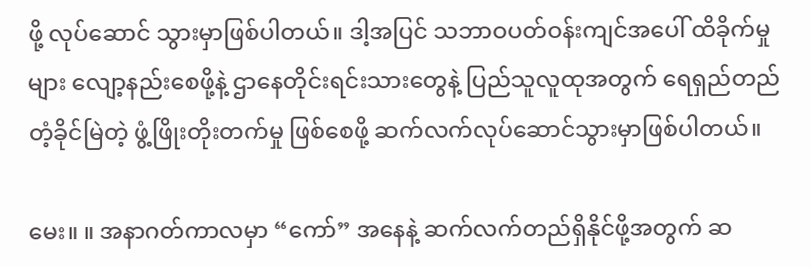ဖို့ လုပ်ဆောင် သွားမှာဖြစ်ပါတယ်။ ဒါ့အပြင် သဘာဝပတ်ဝန်းကျင်အပေါ် ထိခိုက်မှုများ လျော့နည်းစေဖို့နဲ့ ဌာနေတိုင်းရင်းသားတွေနဲ့ ပြည်သူလူထုအတွက် ရေရှည်တည်တံ့ခိုင်မြဲတဲ့ ဖွံ့ဖြိုးတိုးတက်မှု ဖြစ်စေဖို့ ဆက်လက်လုပ်ဆောင်သွားမှာဖြစ်ပါတယ်။

မေး။ ။ အနာဂတ်ကာလမှာ “ကော်” အနေနဲ့ ဆက်လက်တည်ရှိနိုင်ဖို့အတွက် ဆ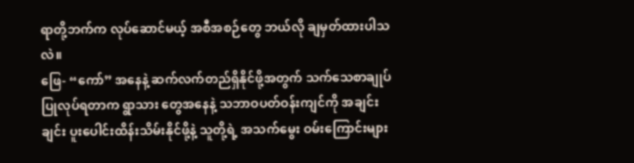ရာတို့ဘက်က လုပ်ဆောင်မယ့် အစီအစဉ်တွေ ဘယ်လို ချမှတ်ထားပါသလဲ။
ဖြေ- “ကော်” အနေနဲ့ ဆက်လက်တည်ရှိနိုင်ဖို့အတွက် သက်သေစာချုပ် ပြုလုပ်ရတာက ရွာသား တွေအနေနဲ့ သဘာဝပတ်ဝန်းကျင်ကို အချင်းချင်း ပူးပေါင်းထိန်းသိမ်းနိုင်ဖို့နဲ့ သူတို့ရဲ့ အသက်မွေး ဝမ်းကြောင်းများ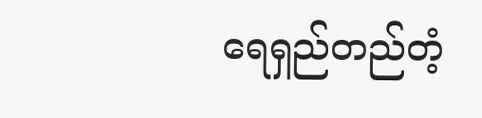ရေရှည်တည်တံ့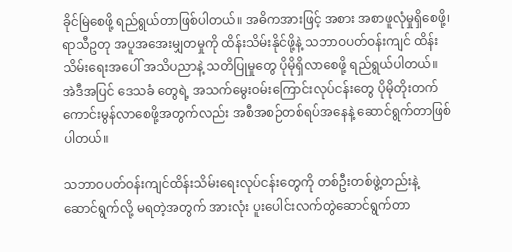ခိုင်မြဲစေဖို့ ရည်ရွယ်တာဖြစ်ပါတယ်။ အဓိကအားဖြင့် အစား အစာဖူလုံမှုရှိစေဖို့၊ ရာသီဥတု အပူအအေးမျှတမှုကို ထိန်းသိမ်းနိုင်ဖို့နဲ့ သဘာဝပတ်ဝန်းကျင် ထိန်းသိမ်းရေးအပေါ် အသိပညာနဲ့ သတိပြုမှုတွေ ပိုမိုရှိလာစေဖို့ ရည်ရွယ်ပါတယ်။ အဲဒီအပြင် ဒေသခံ တွေရဲ့ အသက်မွေးဝမ်းကြောင်းလုပ်ငန်းတွေ ပိုမိုတိုးတက်ကောင်းမွန်လာစေဖို့အတွက်လည်း အစီအစဉ်တစ်ရပ်အနေနဲ့ ဆောင်ရွက်တာဖြစ်ပါတယ်။

သဘာဝပတ်ဝန်းကျင်ထိန်းသိမ်းရေးလုပ်ငန်းတွေကို တစ်ဦးတစ်ဖွဲ့တည်းနဲ့ ဆောင်ရွက်လို့ မရတဲ့အတွက် အားလုံး ပူးပေါင်းလက်တွဲဆောင်ရွက်တာ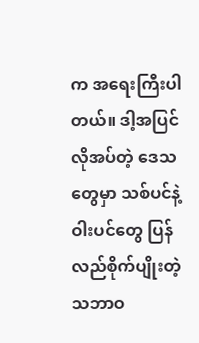က အရေးကြီးပါတယ်။ ဒါ့အပြင် လိုအပ်တဲ့ ဒေသတွေမှာ သစ်ပင်နဲ့ ဝါးပင်တွေ ပြန်လည်စိုက်ပျိုးတဲ့ သဘာဝ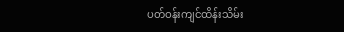ပတ်ဝန်းကျင်ထိန်းသိမ်း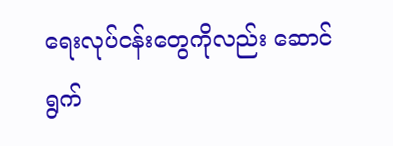ရေးလုပ်ငန်းတွေကိုလည်း ဆောင်ရွက်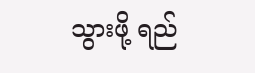သွားဖို့ ရည်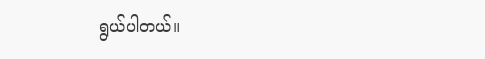ရွယ်ပါတယ်။